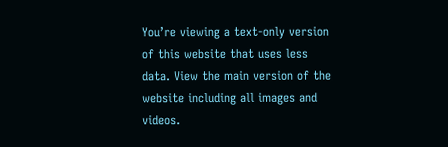You’re viewing a text-only version of this website that uses less data. View the main version of the website including all images and videos.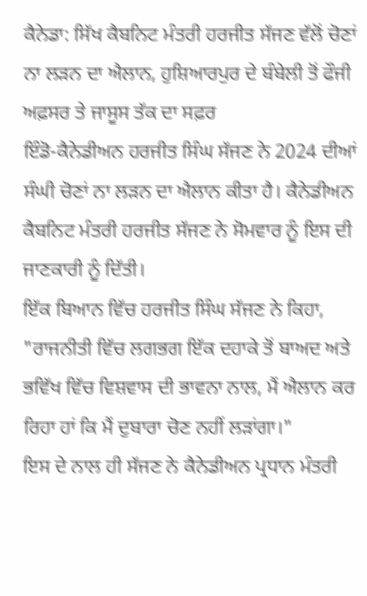ਕੈਨੇਡਾ: ਸਿੱਖ ਕੈਬਨਿਟ ਮੰਤਰੀ ਹਰਜੀਤ ਸੱਜਣ ਵੱਲੋਂ ਚੋਣਾਂ ਨਾ ਲੜਨ ਦਾ ਐਲਾਨ, ਹੁਸ਼ਿਆਰਪੁਰ ਦੇ ਬੰਬੇਲੀ ਤੋਂ ਫੌਜੀ ਅਫ਼ਸਰ ਤੇ ਜਾਸੂਸ ਤੱਕ ਦਾ ਸਫ਼ਰ
ਇੰਡੋ-ਕੈਨੇਡੀਅਨ ਹਰਜੀਤ ਸਿੰਘ ਸੱਜਣ ਨੇ 2024 ਦੀਆਂ ਸੰਘੀ ਚੋਣਾਂ ਨਾ ਲੜਨ ਦਾ ਐਲਾਨ ਕੀਤਾ ਹੈ। ਕੈਨੇਡੀਅਨ ਕੈਬਨਿਟ ਮੰਤਰੀ ਹਰਜੀਤ ਸੱਜਣ ਨੇ ਸੋਮਵਾਰ ਨੂੰ ਇਸ ਦੀ ਜਾਣਕਾਰੀ ਨੂੰ ਦਿੱਤੀ।
ਇੱਕ ਬਿਆਨ ਵਿੱਚ ਹਰਜੀਤ ਸਿੰਘ ਸੱਜਣ ਨੇ ਕਿਹਾ, "ਰਾਜਨੀਤੀ ਵਿੱਚ ਲਗਭਗ ਇੱਕ ਦਹਾਕੇ ਤੋਂ ਬਾਅਦ ਅਤੇ ਭਵਿੱਖ ਵਿੱਚ ਵਿਸ਼ਵਾਸ ਦੀ ਭਾਵਨਾ ਨਾਲ, ਮੈਂ ਐਲਾਨ ਕਰ ਰਿਹਾ ਹਾਂ ਕਿ ਮੈਂ ਦੁਬਾਰਾ ਚੋਣ ਨਹੀਂ ਲੜਾਂਗਾ।"
ਇਸ ਦੇ ਨਾਲ ਹੀ ਸੱਜਣ ਨੇ ਕੈਨੇਡੀਅਨ ਪ੍ਰਧਾਨ ਮੰਤਰੀ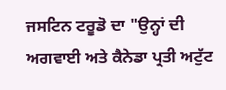ਜਸਟਿਨ ਟਰੂਡੋ ਦਾ "ਉਨ੍ਹਾਂ ਦੀ ਅਗਵਾਈ ਅਤੇ ਕੈਨੇਡਾ ਪ੍ਰਤੀ ਅਟੁੱਟ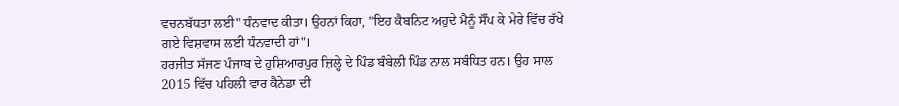ਵਚਨਬੱਧਤਾ ਲਈ" ਧੰਨਵਾਦ ਕੀਤਾ। ਉਹਨਾਂ ਕਿਹਾ, "ਇਹ ਕੈਬਨਿਟ ਅਹੁਦੇ ਮੈਨੂੰ ਸੌਂਪ ਕੇ ਮੇਰੇ ਵਿੱਚ ਰੱਖੇ ਗਏ ਵਿਸ਼ਵਾਸ ਲਈ ਧੰਨਵਾਦੀ ਹਾਂ"।
ਹਰਜੀਤ ਸੱਜਣ ਪੰਜਾਬ ਦੇ ਹੁਸ਼ਿਆਰਪੁਰ ਜ਼ਿਲ੍ਹੇ ਦੇ ਪਿੰਡ ਬੰਬੇਲੀ ਪਿੰਡ ਨਾਲ ਸਬੰਧਿਤ ਹਨ। ਉਹ ਸਾਲ 2015 ਵਿੱਚ ਪਹਿਲੀ ਵਾਰ ਕੈਨੇਡਾ ਦੀ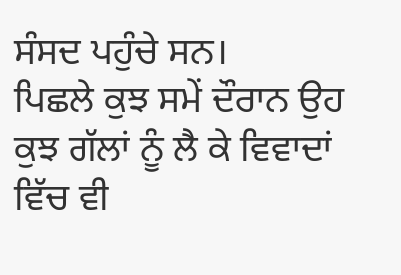ਸੰਸਦ ਪਹੁੰਚੇ ਸਨ।
ਪਿਛਲੇ ਕੁਝ ਸਮੇਂ ਦੌਰਾਨ ਉਹ ਕੁਝ ਗੱਲਾਂ ਨੂੰ ਲੈ ਕੇ ਵਿਵਾਦਾਂ ਵਿੱਚ ਵੀ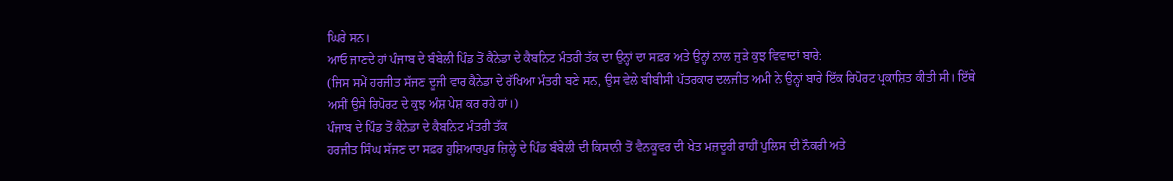ਘਿਰੇ ਸਨ।
ਆਓ ਜਾਣਦੇ ਹਾਂ ਪੰਜਾਬ ਦੇ ਬੰਬੇਲੀ ਪਿੰਡ ਤੋਂ ਕੈਨੇਡਾ ਦੇ ਕੈਬਨਿਟ ਮੰਤਰੀ ਤੱਕ ਦਾ ਉਨ੍ਹਾਂ ਦਾ ਸਫ਼ਰ ਅਤੇ ਉਨ੍ਹਾਂ ਨਾਲ ਜੁੜੇ ਕੁਝ ਵਿਵਾਦਾਂ ਬਾਰੇ:
(ਜਿਸ ਸਮੇਂ ਹਰਜੀਤ ਸੱਜਣ ਦੂਜੀ ਵਾਰ ਕੈਨੇਡਾ ਦੇ ਰੱਖਿਆ ਮੰਤਰੀ ਬਣੇ ਸਨ, ਉਸ ਵੇਲੇ ਬੀਬੀਸੀ ਪੱਤਰਕਾਰ ਦਲਜੀਤ ਅਮੀ ਨੇ ਉਨ੍ਹਾਂ ਬਾਰੇ ਇੱਕ ਰਿਪੋਰਟ ਪ੍ਰਕਾਸ਼ਿਤ ਕੀਤੀ ਸੀ। ਇੱਥੇ ਅਸੀਂ ਉਸੇ ਰਿਪੋਰਟ ਦੇ ਕੁਝ ਅੰਸ਼ ਪੇਸ਼ ਕਰ ਰਹੇ ਹਾਂ।)
ਪੰਜਾਬ ਦੇ ਪਿੰਡ ਤੋਂ ਕੈਨੇਡਾ ਦੇ ਕੈਬਨਿਟ ਮੰਤਰੀ ਤੱਕ
ਹਰਜੀਤ ਸਿੰਘ ਸੱਜਣ ਦਾ ਸਫ਼ਰ ਹੁਸ਼ਿਆਰਪੁਰ ਜ਼ਿਲ੍ਹੇ ਦੇ ਪਿੰਡ ਬੰਬੇਲੀ ਦੀ ਕਿਸਾਨੀ ਤੋਂ ਵੈਨਕੂਵਰ ਦੀ ਖੇਤ ਮਜ਼ਦੂਰੀ ਰਾਹੀਂ ਪੁਲਿਸ ਦੀ ਨੌਕਰੀ ਅਤੇ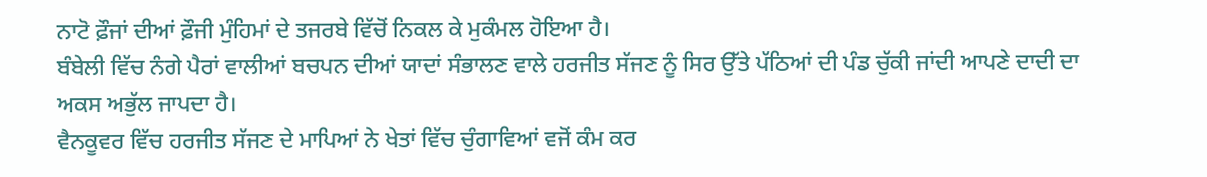ਨਾਟੋ ਫ਼ੌਜਾਂ ਦੀਆਂ ਫ਼ੌਜੀ ਮੁੰਹਿਮਾਂ ਦੇ ਤਜਰਬੇ ਵਿੱਚੋਂ ਨਿਕਲ ਕੇ ਮੁਕੰਮਲ ਹੋਇਆ ਹੈ।
ਬੰਬੇਲੀ ਵਿੱਚ ਨੰਗੇ ਪੈਰਾਂ ਵਾਲੀਆਂ ਬਚਪਨ ਦੀਆਂ ਯਾਦਾਂ ਸੰਭਾਲਣ ਵਾਲੇ ਹਰਜੀਤ ਸੱਜਣ ਨੂੰ ਸਿਰ ਉੱਤੇ ਪੱਠਿਆਂ ਦੀ ਪੰਡ ਚੁੱਕੀ ਜਾਂਦੀ ਆਪਣੇ ਦਾਦੀ ਦਾ ਅਕਸ ਅਭੁੱਲ ਜਾਪਦਾ ਹੈ।
ਵੈਨਕੂਵਰ ਵਿੱਚ ਹਰਜੀਤ ਸੱਜਣ ਦੇ ਮਾਪਿਆਂ ਨੇ ਖੇਤਾਂ ਵਿੱਚ ਚੁੰਗਾਵਿਆਂ ਵਜੋਂ ਕੰਮ ਕਰ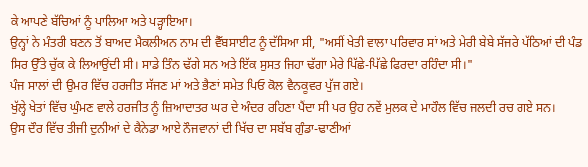ਕੇ ਆਪਣੇ ਬੱਚਿਆਂ ਨੂੰ ਪਾਲਿਆ ਅਤੇ ਪੜ੍ਹਾਇਆ।
ਉਨ੍ਹਾਂ ਨੇ ਮੰਤਰੀ ਬਣਨ ਤੋਂ ਬਾਅਦ ਮੈਕਲੀਅਨ ਨਾਮ ਦੀ ਵੈੱਬਸਾਈਟ ਨੂੰ ਦੱਸਿਆ ਸੀ, "ਅਸੀਂ ਖੇਤੀ ਵਾਲਾ ਪਰਿਵਾਰ ਸਾਂ ਅਤੇ ਮੇਰੀ ਬੇਬੇ ਸੱਜਰੇ ਪੱਠਿਆਂ ਦੀ ਪੰਡ ਸਿਰ ਉੱਤੇ ਚੁੱਕ ਕੇ ਲਿਆਉਂਦੀ ਸੀ। ਸਾਡੇ ਤਿੰਨ ਢੱਗੇ ਸਨ ਅਤੇ ਇੱਕ ਸੁਸਤ ਜਿਹਾ ਢੱਗਾ ਮੇਰੇ ਪਿੱਛੇ-ਪਿੱਛੇ ਫਿਰਦਾ ਰਹਿੰਦਾ ਸੀ।"
ਪੰਜ ਸਾਲਾਂ ਦੀ ਉਮਰ ਵਿੱਚ ਹਰਜੀਤ ਸੱਜਣ ਮਾਂ ਅਤੇ ਭੈਣਾਂ ਸਮੇਤ ਪਿਓ ਕੋਲ ਵੈਨਕੂਵਰ ਪੁੱਜ ਗਏ।
ਖੁੱਲ੍ਹੇ ਖੇਤਾਂ ਵਿੱਚ ਘੁੰਮਣ ਵਾਲੇ ਹਰਜੀਤ ਨੂੰ ਜ਼ਿਆਦਾਤਰ ਘਰ ਦੇ ਅੰਦਰ ਰਹਿਣਾ ਪੈਂਦਾ ਸੀ ਪਰ ਉਹ ਨਵੇਂ ਮੁਲਕ ਦੇ ਮਾਹੌਲ ਵਿੱਚ ਜਲਦੀ ਰਚ ਗਏ ਸਨ।
ਉਸ ਦੌਰ ਵਿੱਚ ਤੀਜੀ ਦੁਨੀਆਂ ਦੇ ਕੈਨੇਡਾ ਆਏ ਨੌਜਵਾਨਾਂ ਦੀ ਖਿੱਚ ਦਾ ਸਬੱਬ ਗੁੰਡਾ-ਢਾਣੀਆਂ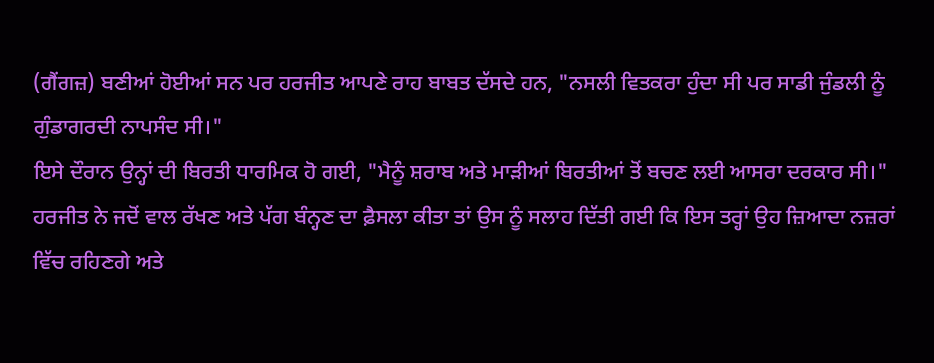(ਗੈਂਗਜ਼) ਬਣੀਆਂ ਹੋਈਆਂ ਸਨ ਪਰ ਹਰਜੀਤ ਆਪਣੇ ਰਾਹ ਬਾਬਤ ਦੱਸਦੇ ਹਨ, "ਨਸਲੀ ਵਿਤਕਰਾ ਹੁੰਦਾ ਸੀ ਪਰ ਸਾਡੀ ਜੁੰਡਲੀ ਨੂੰ ਗੁੰਡਾਗਰਦੀ ਨਾਪਸੰਦ ਸੀ।"
ਇਸੇ ਦੌਰਾਨ ਉਨ੍ਹਾਂ ਦੀ ਬਿਰਤੀ ਧਾਰਮਿਕ ਹੋ ਗਈ, "ਮੈਨੂੰ ਸ਼ਰਾਬ ਅਤੇ ਮਾੜੀਆਂ ਬਿਰਤੀਆਂ ਤੋਂ ਬਚਣ ਲਈ ਆਸਰਾ ਦਰਕਾਰ ਸੀ।"
ਹਰਜੀਤ ਨੇ ਜਦੋਂ ਵਾਲ ਰੱਖਣ ਅਤੇ ਪੱਗ ਬੰਨ੍ਹਣ ਦਾ ਫ਼ੈਸਲਾ ਕੀਤਾ ਤਾਂ ਉਸ ਨੂੰ ਸਲਾਹ ਦਿੱਤੀ ਗਈ ਕਿ ਇਸ ਤਰ੍ਹਾਂ ਉਹ ਜ਼ਿਆਦਾ ਨਜ਼ਰਾਂ ਵਿੱਚ ਰਹਿਣਗੇ ਅਤੇ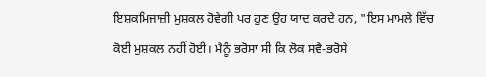ਇਸ਼ਕਮਿਜਾਜ਼ੀ ਮੁਸ਼ਕਲ ਹੋਵੇਗੀ ਪਰ ਹੁਣ ਉਹ ਯਾਦ ਕਰਦੇ ਹਨ, "ਇਸ ਮਾਮਲੇ ਵਿੱਚ ਕੋਈ ਮੁਸ਼ਕਲ ਨਹੀਂ ਹੋਈ। ਮੈਨੂੰ ਭਰੋਸਾ ਸੀ ਕਿ ਲੋਕ ਸਵੈ-ਭਰੋਸੇ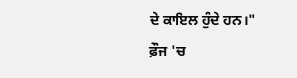ਦੇ ਕਾਇਲ ਹੁੰਦੇ ਹਨ।"
ਫ਼ੌਜ 'ਚ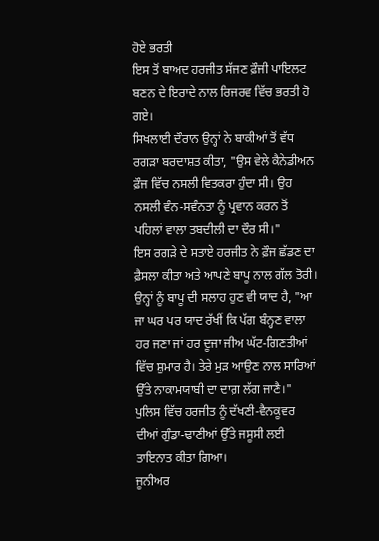ਹੋਏ ਭਰਤੀ
ਇਸ ਤੋਂ ਬਾਅਦ ਹਰਜੀਤ ਸੱਜਣ ਫ਼ੌਜੀ ਪਾਇਲਟ ਬਣਨ ਦੇ ਇਰਾਦੇ ਨਾਲ ਰਿਜਰਵ ਵਿੱਚ ਭਰਤੀ ਹੋ ਗਏ।
ਸਿਖਲਾਈ ਦੌਰਾਨ ਉਨ੍ਹਾਂ ਨੇ ਬਾਕੀਆਂ ਤੋਂ ਵੱਧ ਰਗੜਾ ਬਰਦਾਸ਼ਤ ਕੀਤਾ, "ਉਸ ਵੇਲੇ ਕੈਨੇਡੀਅਨ ਫ਼ੌਜ ਵਿੱਚ ਨਸਲੀ ਵਿਤਕਰਾ ਹੁੰਦਾ ਸੀ। ਉਹ ਨਸਲੀ ਵੰਨ-ਸਵੰਨਤਾ ਨੂੰ ਪ੍ਰਵਾਨ ਕਰਨ ਤੋਂ ਪਹਿਲਾਂ ਵਾਲਾ ਤਬਦੀਲੀ ਦਾ ਦੌਰ ਸੀ।"
ਇਸ ਰਗੜੇ ਦੇ ਸਤਾਏ ਹਰਜੀਤ ਨੇ ਫ਼ੌਜ ਛੱਡਣ ਦਾ ਫ਼ੈਸਲਾ ਕੀਤਾ ਅਤੇ ਆਪਣੇ ਬਾਪੂ ਨਾਲ ਗੱਲ ਤੋਰੀ। ਉਨ੍ਹਾਂ ਨੂੰ ਬਾਪੂ ਦੀ ਸਲਾਹ ਹੁਣ ਵੀ ਯਾਦ ਹੈ, "ਆ ਜਾ ਘਰ ਪਰ ਯਾਦ ਰੱਖੀਂ ਕਿ ਪੱਗ ਬੰਨ੍ਹਣ ਵਾਲਾ ਹਰ ਜਣਾ ਜਾਂ ਹਰ ਦੂਜਾ ਜੀਅ ਘੱਟ-ਗਿਣਤੀਆਂ ਵਿੱਚ ਸ਼ੁਮਾਰ ਹੈ। ਤੇਰੇ ਮੁੜ ਆਉਣ ਨਾਲ ਸਾਰਿਆਂ ਉੱਤੇ ਨਾਕਾਮਯਾਬੀ ਦਾ ਦਾਗ਼ ਲੱਗ ਜਾਣੈ।"
ਪੁਲਿਸ ਵਿੱਚ ਹਰਜੀਤ ਨੂੰ ਦੱਖਣੀ-ਵੈਨਕੂਵਰ ਦੀਆਂ ਗੁੰਡਾ-ਢਾਣੀਆਂ ਉੱਤੇ ਜਸੂਸੀ ਲਈ ਤਾਇਨਾਤ ਕੀਤਾ ਗਿਆ।
ਜੂਨੀਅਰ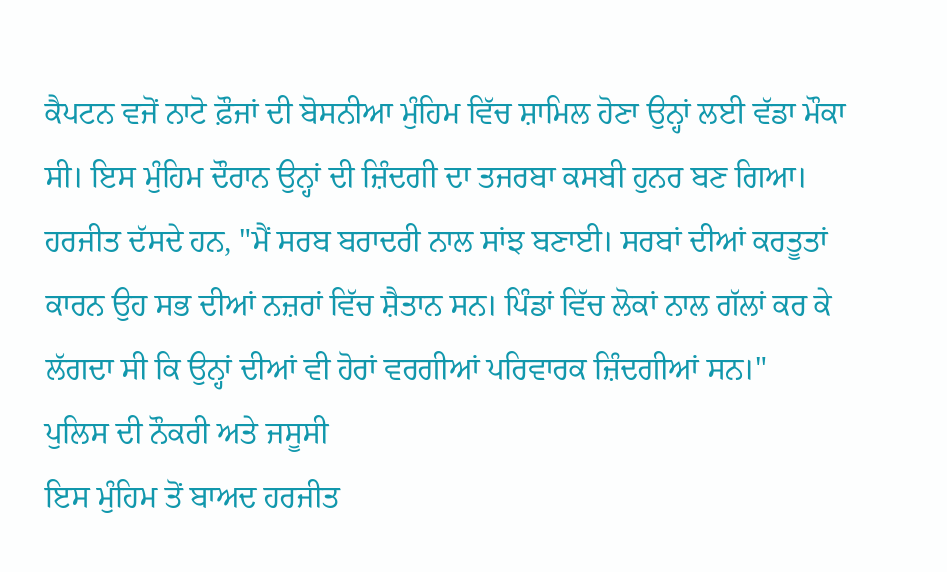ਕੈਪਟਨ ਵਜੋਂ ਨਾਟੋ ਫ਼ੌਜਾਂ ਦੀ ਬੋਸਨੀਆ ਮੁੰਹਿਮ ਵਿੱਚ ਸ਼ਾਮਿਲ ਹੋਣਾ ਉਨ੍ਹਾਂ ਲਈ ਵੱਡਾ ਮੌਕਾ ਸੀ। ਇਸ ਮੁੰਹਿਮ ਦੌਰਾਨ ਉਨ੍ਹਾਂ ਦੀ ਜ਼ਿੰਦਗੀ ਦਾ ਤਜਰਬਾ ਕਸਬੀ ਹੁਨਰ ਬਣ ਗਿਆ।
ਹਰਜੀਤ ਦੱਸਦੇ ਹਨ, "ਮੈਂ ਸਰਬ ਬਰਾਦਰੀ ਨਾਲ ਸਾਂਝ ਬਣਾਈ। ਸਰਬਾਂ ਦੀਆਂ ਕਰਤੂਤਾਂ ਕਾਰਨ ਉਹ ਸਭ ਦੀਆਂ ਨਜ਼ਰਾਂ ਵਿੱਚ ਸ਼ੈਤਾਨ ਸਨ। ਪਿੰਡਾਂ ਵਿੱਚ ਲੋਕਾਂ ਨਾਲ ਗੱਲਾਂ ਕਰ ਕੇ ਲੱਗਦਾ ਸੀ ਕਿ ਉਨ੍ਹਾਂ ਦੀਆਂ ਵੀ ਹੋਰਾਂ ਵਰਗੀਆਂ ਪਰਿਵਾਰਕ ਜ਼ਿੰਦਗੀਆਂ ਸਨ।"
ਪੁਲਿਸ ਦੀ ਨੌਕਰੀ ਅਤੇ ਜਸੂਸੀ
ਇਸ ਮੁੰਹਿਮ ਤੋਂ ਬਾਅਦ ਹਰਜੀਤ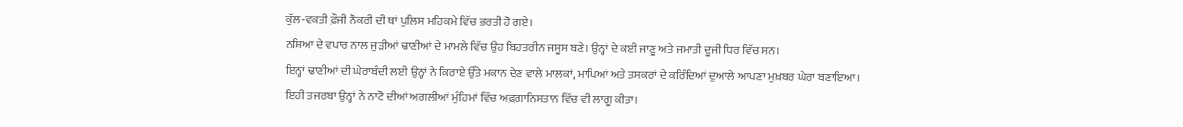ਕੁੱਲ-ਵਕਤੀ ਫ਼ੌਜੀ ਨੌਕਰੀ ਦੀ ਥਾਂ ਪੁਲਿਸ ਮਹਿਕਮੇ ਵਿੱਚ ਭਰਤੀ ਹੋ ਗਏ।
ਨਸ਼ਿਆ ਦੇ ਵਪਾਰ ਨਾਲ ਜੁੜੀਆਂ ਢਾਣੀਆਂ ਦੇ ਮਾਮਲੇ ਵਿੱਚ ਉਹ ਬਿਹਤਰੀਨ ਜਸੂਸ ਬਣੇ। ਉਨ੍ਹਾਂ ਦੇ ਕਈ ਜਾਣੂ ਅਤੇ ਜਮਾਤੀ ਦੂਜੀ ਧਿਰ ਵਿੱਚ ਸਨ।
ਇਨ੍ਹਾਂ ਢਾਣੀਆਂ ਦੀ ਘੇਰਾਬੰਦੀ ਲਈ ਉਨ੍ਹਾਂ ਨੇ ਕਿਰਾਏ ਉੱਤੇ ਮਕਾਨ ਦੇਣ ਵਾਲੇ ਮਾਲਕਾਂ, ਮਾਪਿਆਂ ਅਤੇ ਤਸਕਰਾਂ ਦੇ ਕਰਿੰਦਿਆਂ ਦੁਆਲੇ ਆਪਣਾ ਮੁਖ਼ਬਰ ਘੇਰਾ ਬਣਾਇਆ।
ਇਹੀ ਤਜਰਬਾ ਉਨ੍ਹਾਂ ਨੇ ਨਾਟੋ ਦੀਆਂ ਅਗਲੀਆਂ ਮੁੰਹਿਮਾਂ ਵਿੱਚ ਅਫ਼ਗ਼ਾਨਿਸਤਾਨ ਵਿੱਚ ਵੀ ਲਾਗੂ ਕੀਤਾ।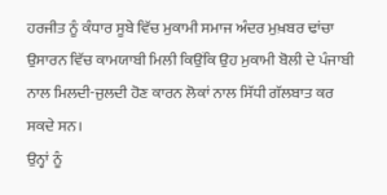ਹਰਜੀਤ ਨੂੰ ਕੰਧਾਰ ਸੂਬੇ ਵਿੱਚ ਮੁਕਾਮੀ ਸਮਾਜ ਅੰਦਰ ਮੁਖ਼ਬਰ ਢਾਂਚਾ ਉਸਾਰਨ ਵਿੱਚ ਕਾਮਯਾਬੀ ਮਿਲੀ ਕਿਉਂਕਿ ਉਹ ਮੁਕਾਮੀ ਬੋਲੀ ਦੇ ਪੰਜਾਬੀ ਨਾਲ ਮਿਲਦੀ-ਜੁਲਦੀ ਹੋਣ ਕਾਰਨ ਲੋਕਾਂ ਨਾਲ ਸਿੱਧੀ ਗੱਲਬਾਤ ਕਰ ਸਕਦੇ ਸਨ।
ਉਨ੍ਹਾਂ ਨੂੰ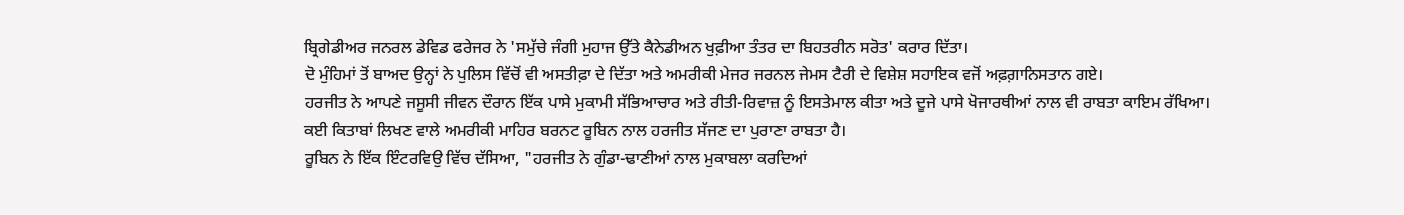ਬ੍ਰਿਗੇਡੀਅਰ ਜਨਰਲ ਡੇਵਿਡ ਫਰੇਜਰ ਨੇ 'ਸਮੁੱਚੇ ਜੰਗੀ ਮੁਹਾਜ ਉੱਤੇ ਕੈਨੇਡੀਅਨ ਖੁਫ਼ੀਆ ਤੰਤਰ ਦਾ ਬਿਹਤਰੀਨ ਸਰੋਤ' ਕਰਾਰ ਦਿੱਤਾ।
ਦੋ ਮੁੰਹਿਮਾਂ ਤੋਂ ਬਾਅਦ ਉਨ੍ਹਾਂ ਨੇ ਪੁਲਿਸ ਵਿੱਚੋਂ ਵੀ ਅਸਤੀਫ਼ਾ ਦੇ ਦਿੱਤਾ ਅਤੇ ਅਮਰੀਕੀ ਮੇਜਰ ਜਰਨਲ ਜੇਮਸ ਟੈਰੀ ਦੇ ਵਿਸ਼ੇਸ਼ ਸਹਾਇਕ ਵਜੋਂ ਅਫ਼ਗ਼ਾਨਿਸਤਾਨ ਗਏ।
ਹਰਜੀਤ ਨੇ ਆਪਣੇ ਜਸੂਸੀ ਜੀਵਨ ਦੌਰਾਨ ਇੱਕ ਪਾਸੇ ਮੁਕਾਮੀ ਸੱਭਿਆਚਾਰ ਅਤੇ ਰੀਤੀ-ਰਿਵਾਜ਼ ਨੂੰ ਇਸਤੇਮਾਲ ਕੀਤਾ ਅਤੇ ਦੂਜੇ ਪਾਸੇ ਖੋਜਾਰਥੀਆਂ ਨਾਲ ਵੀ ਰਾਬਤਾ ਕਾਇਮ ਰੱਖਿਆ।
ਕਈ ਕਿਤਾਬਾਂ ਲਿਖਣ ਵਾਲੇ ਅਮਰੀਕੀ ਮਾਹਿਰ ਬਰਨਟ ਰੂਬਿਨ ਨਾਲ ਹਰਜੀਤ ਸੱਜਣ ਦਾ ਪੁਰਾਣਾ ਰਾਬਤਾ ਹੈ।
ਰੂਬਿਨ ਨੇ ਇੱਕ ਇੰਟਰਵਿਉ ਵਿੱਚ ਦੱਸਿਆ, "ਹਰਜੀਤ ਨੇ ਗੁੰਡਾ-ਢਾਣੀਆਂ ਨਾਲ ਮੁਕਾਬਲਾ ਕਰਦਿਆਂ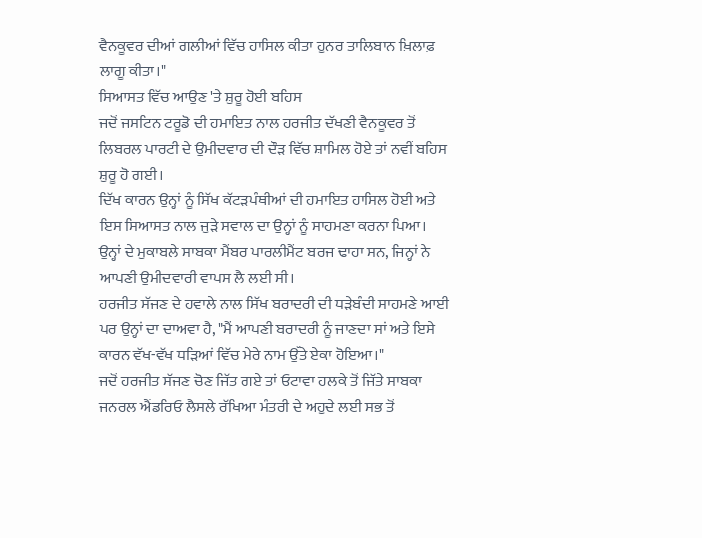ਵੈਨਕੂਵਰ ਦੀਆਂ ਗਲੀਆਂ ਵਿੱਚ ਹਾਸਿਲ ਕੀਤਾ ਹੁਨਰ ਤਾਲਿਬਾਨ ਖ਼ਿਲਾਫ਼ ਲਾਗੂ ਕੀਤਾ।"
ਸਿਆਸਤ ਵਿੱਚ ਆਉਣ 'ਤੇ ਸ਼ੁਰੂ ਹੋਈ ਬਹਿਸ
ਜਦੋਂ ਜਸਟਿਨ ਟਰੂਡੋ ਦੀ ਹਮਾਇਤ ਨਾਲ ਹਰਜੀਤ ਦੱਖਣੀ ਵੈਨਕੂਵਰ ਤੋਂ ਲਿਬਰਲ ਪਾਰਟੀ ਦੇ ਉਮੀਦਵਾਰ ਦੀ ਦੌੜ ਵਿੱਚ ਸ਼ਾਮਿਲ ਹੋਏ ਤਾਂ ਨਵੀਂ ਬਹਿਸ ਸ਼ੁਰੂ ਹੋ ਗਈ।
ਦਿੱਖ ਕਾਰਨ ਉਨ੍ਹਾਂ ਨੂੰ ਸਿੱਖ ਕੱਟੜਪੰਥੀਆਂ ਦੀ ਹਮਾਇਤ ਹਾਸਿਲ ਹੋਈ ਅਤੇ ਇਸ ਸਿਆਸਤ ਨਾਲ ਜੁੜੇ ਸਵਾਲ ਦਾ ਉਨ੍ਹਾਂ ਨੂੰ ਸਾਹਮਣਾ ਕਰਨਾ ਪਿਆ।
ਉਨ੍ਹਾਂ ਦੇ ਮੁਕਾਬਲੇ ਸਾਬਕਾ ਮੈਂਬਰ ਪਾਰਲੀਮੈਂਟ ਬਰਜ ਢਾਹਾ ਸਨ, ਜਿਨ੍ਹਾਂ ਨੇ ਆਪਣੀ ਉਮੀਦਵਾਰੀ ਵਾਪਸ ਲੈ ਲਈ ਸੀ।
ਹਰਜੀਤ ਸੱਜਣ ਦੇ ਹਵਾਲੇ ਨਾਲ ਸਿੱਖ ਬਰਾਦਰੀ ਦੀ ਧੜੇਬੰਦੀ ਸਾਹਮਣੇ ਆਈ ਪਰ ਉਨ੍ਹਾਂ ਦਾ ਦਾਅਵਾ ਹੈ, "ਮੈਂ ਆਪਣੀ ਬਰਾਦਰੀ ਨੂੰ ਜਾਣਦਾ ਸਾਂ ਅਤੇ ਇਸੇ ਕਾਰਨ ਵੱਖ-ਵੱਖ ਧੜਿਆਂ ਵਿੱਚ ਮੇਰੇ ਨਾਮ ਉੱਤੇ ਏਕਾ ਹੋਇਆ।"
ਜਦੋਂ ਹਰਜੀਤ ਸੱਜਣ ਚੋਣ ਜਿੱਤ ਗਏ ਤਾਂ ਓਟਾਵਾ ਹਲਕੇ ਤੋਂ ਜਿੱਤੇ ਸਾਬਕਾ ਜਨਰਲ ਐਂਡਰਿਓ ਲੈਸਲੇ ਰੱਖਿਆ ਮੰਤਰੀ ਦੇ ਅਹੁਦੇ ਲਈ ਸਭ ਤੋਂ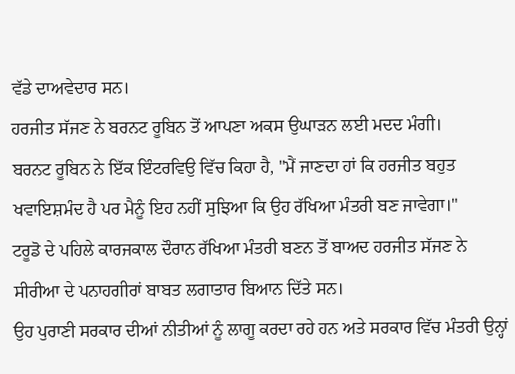ਵੱਡੇ ਦਾਅਵੇਦਾਰ ਸਨ।
ਹਰਜੀਤ ਸੱਜਣ ਨੇ ਬਰਨਟ ਰੂਬਿਨ ਤੋਂ ਆਪਣਾ ਅਕਸ ਉਘਾੜਨ ਲਈ ਮਦਦ ਮੰਗੀ।
ਬਰਨਟ ਰੂਬਿਨ ਨੇ ਇੱਕ ਇੰਟਰਵਿਉ ਵਿੱਚ ਕਿਹਾ ਹੈ, "ਮੈਂ ਜਾਣਦਾ ਹਾਂ ਕਿ ਹਰਜੀਤ ਬਹੁਤ ਖਵਾਇਸ਼ਮੰਦ ਹੈ ਪਰ ਮੈਨੂੰ ਇਹ ਨਹੀਂ ਸੁਝਿਆ ਕਿ ਉਹ ਰੱਖਿਆ ਮੰਤਰੀ ਬਣ ਜਾਵੇਗਾ।"
ਟਰੂਡੋ ਦੇ ਪਹਿਲੇ ਕਾਰਜਕਾਲ ਦੌਰਾਨ ਰੱਖਿਆ ਮੰਤਰੀ ਬਣਨ ਤੋਂ ਬਾਅਦ ਹਰਜੀਤ ਸੱਜਣ ਨੇ ਸੀਰੀਆ ਦੇ ਪਨਾਹਗੀਰਾਂ ਬਾਬਤ ਲਗਾਤਾਰ ਬਿਆਨ ਦਿੱਤੇ ਸਨ।
ਉਹ ਪੁਰਾਣੀ ਸਰਕਾਰ ਦੀਆਂ ਨੀਤੀਆਂ ਨੂੰ ਲਾਗੂ ਕਰਦਾ ਰਹੇ ਹਨ ਅਤੇ ਸਰਕਾਰ ਵਿੱਚ ਮੰਤਰੀ ਉਨ੍ਹਾਂ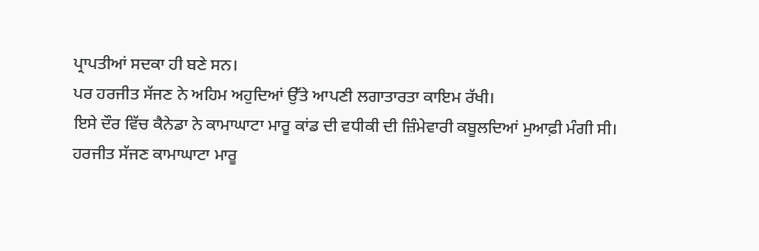ਪ੍ਰਾਪਤੀਆਂ ਸਦਕਾ ਹੀ ਬਣੇ ਸਨ।
ਪਰ ਹਰਜੀਤ ਸੱਜਣ ਨੇ ਅਹਿਮ ਅਹੁਦਿਆਂ ਉੱਤੇ ਆਪਣੀ ਲਗਾਤਾਰਤਾ ਕਾਇਮ ਰੱਖੀ।
ਇਸੇ ਦੌਰ ਵਿੱਚ ਕੈਨੇਡਾ ਨੇ ਕਾਮਾਘਾਟਾ ਮਾਰੂ ਕਾਂਡ ਦੀ ਵਧੀਕੀ ਦੀ ਜ਼ਿੰਮੇਵਾਰੀ ਕਬੂਲਦਿਆਂ ਮੁਆਫ਼ੀ ਮੰਗੀ ਸੀ।
ਹਰਜੀਤ ਸੱਜਣ ਕਾਮਾਘਾਟਾ ਮਾਰੂ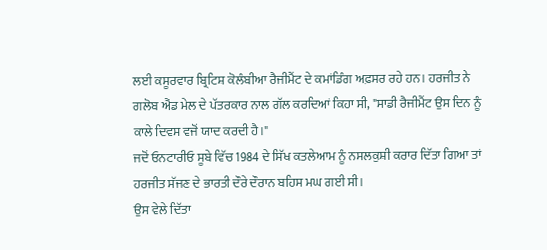ਲਈ ਕਸੂਰਵਾਰ ਬ੍ਰਿਟਿਸ਼ ਕੋਲੰਬੀਆ ਰੈਜੀਮੈਂਟ ਦੇ ਕਮਾਂਡਿੰਗ ਅਫ਼ਸਰ ਰਹੇ ਹਨ। ਹਰਜੀਤ ਨੇ ਗਲੋਬ ਐਂਡ ਮੇਲ ਦੇ ਪੱਤਰਕਾਰ ਨਾਲ ਗੱਲ ਕਰਦਿਆਂ ਕਿਹਾ ਸੀ, "ਸਾਡੀ ਰੈਜੀਮੈਂਟ ਉਸ ਦਿਨ ਨੂੰ ਕਾਲੇ ਦਿਵਸ ਵਜੋਂ ਯਾਦ ਕਰਦੀ ਹੈ।"
ਜਦੋਂ ਓਨਟਾਰੀਓ ਸੂਬੇ ਵਿੱਚ 1984 ਦੇ ਸਿੱਖ ਕਤਲੇਆਮ ਨੂੰ ਨਸਲਕੁਸ਼ੀ ਕਰਾਰ ਦਿੱਤਾ ਗਿਆ ਤਾਂ ਹਰਜੀਤ ਸੱਜਣ ਦੇ ਭਾਰਤੀ ਦੌਰੇ ਦੌਰਾਨ ਬਹਿਸ ਮਘ ਗਈ ਸੀ।
ਉਸ ਵੇਲੇ ਦਿੱਤਾ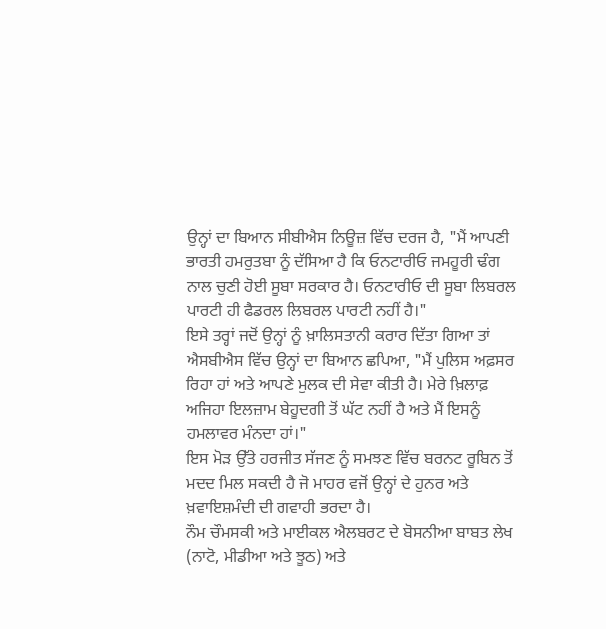ਉਨ੍ਹਾਂ ਦਾ ਬਿਆਨ ਸੀਬੀਐਸ ਨਿਊਜ਼ ਵਿੱਚ ਦਰਜ ਹੈ, "ਮੈਂ ਆਪਣੀ ਭਾਰਤੀ ਹਮਰੁਤਬਾ ਨੂੰ ਦੱਸਿਆ ਹੈ ਕਿ ਓਨਟਾਰੀਓ ਜਮਹੂਰੀ ਢੰਗ ਨਾਲ ਚੁਣੀ ਹੋਈ ਸੂਬਾ ਸਰਕਾਰ ਹੈ। ਓਨਟਾਰੀਓ ਦੀ ਸੂਬਾ ਲਿਬਰਲ ਪਾਰਟੀ ਹੀ ਫੈਡਰਲ ਲਿਬਰਲ ਪਾਰਟੀ ਨਹੀਂ ਹੈ।"
ਇਸੇ ਤਰ੍ਹਾਂ ਜਦੋਂ ਉਨ੍ਹਾਂ ਨੂੰ ਖ਼ਾਲਿਸਤਾਨੀ ਕਰਾਰ ਦਿੱਤਾ ਗਿਆ ਤਾਂ ਐਸਬੀਐਸ ਵਿੱਚ ਉਨ੍ਹਾਂ ਦਾ ਬਿਆਨ ਛਪਿਆ, "ਮੈਂ ਪੁਲਿਸ ਅਫ਼ਸਰ ਰਿਹਾ ਹਾਂ ਅਤੇ ਆਪਣੇ ਮੁਲਕ ਦੀ ਸੇਵਾ ਕੀਤੀ ਹੈ। ਮੇਰੇ ਖ਼ਿਲਾਫ਼ ਅਜਿਹਾ ਇਲਜ਼ਾਮ ਬੇਹੂਦਗੀ ਤੋਂ ਘੱਟ ਨਹੀਂ ਹੈ ਅਤੇ ਮੈਂ ਇਸਨੂੰ ਹਮਲਾਵਰ ਮੰਨਦਾ ਹਾਂ।"
ਇਸ ਮੋੜ ਉੱਤੇ ਹਰਜੀਤ ਸੱਜਣ ਨੂੰ ਸਮਝਣ ਵਿੱਚ ਬਰਨਟ ਰੂਬਿਨ ਤੋਂ ਮਦਦ ਮਿਲ ਸਕਦੀ ਹੈ ਜੋ ਮਾਹਰ ਵਜੋਂ ਉਨ੍ਹਾਂ ਦੇ ਹੁਨਰ ਅਤੇ ਖ਼ਵਾਇਸ਼ਮੰਦੀ ਦੀ ਗਵਾਹੀ ਭਰਦਾ ਹੈ।
ਨੌਮ ਚੌਮਸਕੀ ਅਤੇ ਮਾਈਕਲ ਐਲਬਰਟ ਦੇ ਬੋਸਨੀਆ ਬਾਬਤ ਲੇਖ (ਨਾਟੋ, ਮੀਡੀਆ ਅਤੇ ਝੂਠ) ਅਤੇ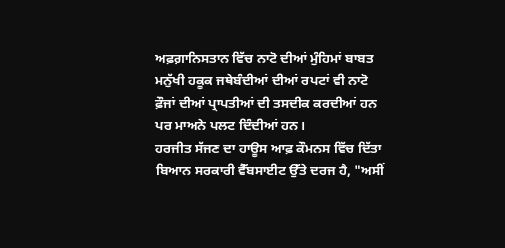ਅਫ਼ਗ਼ਾਨਿਸਤਾਨ ਵਿੱਚ ਨਾਟੋ ਦੀਆਂ ਮੁੰਹਿਮਾਂ ਬਾਬਤ ਮਨੁੱਖੀ ਹਕੂਕ ਜਥੇਬੰਦੀਆਂ ਦੀਆਂ ਰਪਟਾਂ ਵੀ ਨਾਟੋ ਫ਼ੌਜਾਂ ਦੀਆਂ ਪ੍ਰਾਪਤੀਆਂ ਦੀ ਤਸਦੀਕ ਕਰਦੀਆਂ ਹਨ ਪਰ ਮਾਅਨੇ ਪਲਟ ਦਿੰਦੀਆਂ ਹਨ।
ਹਰਜੀਤ ਸੱਜਣ ਦਾ ਹਾਊਸ ਆਫ਼ ਕੌਮਨਸ ਵਿੱਚ ਦਿੱਤਾ ਬਿਆਨ ਸਰਕਾਰੀ ਵੈੱਬਸਾਈਟ ਉੱਤੇ ਦਰਜ ਹੈ, "ਅਸੀਂ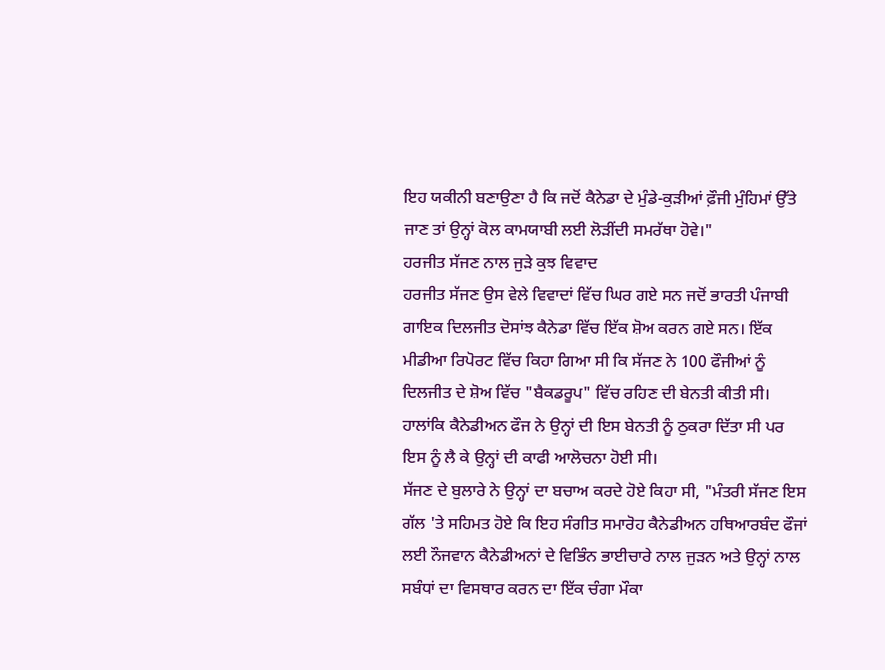ਇਹ ਯਕੀਨੀ ਬਣਾਉਣਾ ਹੈ ਕਿ ਜਦੋਂ ਕੈਨੇਡਾ ਦੇ ਮੁੰਡੇ-ਕੁੜੀਆਂ ਫ਼ੌਜੀ ਮੁੰਹਿਮਾਂ ਉੱਤੇ ਜਾਣ ਤਾਂ ਉਨ੍ਹਾਂ ਕੋਲ ਕਾਮਯਾਬੀ ਲਈ ਲੋੜੀਂਦੀ ਸਮਰੱਥਾ ਹੋਵੇ।"
ਹਰਜੀਤ ਸੱਜਣ ਨਾਲ ਜੁੜੇ ਕੁਝ ਵਿਵਾਦ
ਹਰਜੀਤ ਸੱਜਣ ਉਸ ਵੇਲੇ ਵਿਵਾਦਾਂ ਵਿੱਚ ਘਿਰ ਗਏ ਸਨ ਜਦੋਂ ਭਾਰਤੀ ਪੰਜਾਬੀ ਗਾਇਕ ਦਿਲਜੀਤ ਦੋਸਾਂਝ ਕੈਨੇਡਾ ਵਿੱਚ ਇੱਕ ਸ਼ੋਅ ਕਰਨ ਗਏ ਸਨ। ਇੱਕ ਮੀਡੀਆ ਰਿਪੋਰਟ ਵਿੱਚ ਕਿਹਾ ਗਿਆ ਸੀ ਕਿ ਸੱਜਣ ਨੇ 100 ਫੌਜੀਆਂ ਨੂੰ ਦਿਲਜੀਤ ਦੇ ਸ਼ੋਅ ਵਿੱਚ "ਬੈਕਡਰੂਪ" ਵਿੱਚ ਰਹਿਣ ਦੀ ਬੇਨਤੀ ਕੀਤੀ ਸੀ।
ਹਾਲਾਂਕਿ ਕੈਨੇਡੀਅਨ ਫੌਜ ਨੇ ਉਨ੍ਹਾਂ ਦੀ ਇਸ ਬੇਨਤੀ ਨੂੰ ਠੁਕਰਾ ਦਿੱਤਾ ਸੀ ਪਰ ਇਸ ਨੂੰ ਲੈ ਕੇ ਉਨ੍ਹਾਂ ਦੀ ਕਾਫੀ ਆਲੋਚਨਾ ਹੋਈ ਸੀ।
ਸੱਜਣ ਦੇ ਬੁਲਾਰੇ ਨੇ ਉਨ੍ਹਾਂ ਦਾ ਬਚਾਅ ਕਰਦੇ ਹੋਏ ਕਿਹਾ ਸੀ, "ਮੰਤਰੀ ਸੱਜਣ ਇਸ ਗੱਲ 'ਤੇ ਸਹਿਮਤ ਹੋਏ ਕਿ ਇਹ ਸੰਗੀਤ ਸਮਾਰੋਹ ਕੈਨੇਡੀਅਨ ਹਥਿਆਰਬੰਦ ਫੌਜਾਂ ਲਈ ਨੌਜਵਾਨ ਕੈਨੇਡੀਅਨਾਂ ਦੇ ਵਿਭਿੰਨ ਭਾਈਚਾਰੇ ਨਾਲ ਜੁੜਨ ਅਤੇ ਉਨ੍ਹਾਂ ਨਾਲ ਸਬੰਧਾਂ ਦਾ ਵਿਸਥਾਰ ਕਰਨ ਦਾ ਇੱਕ ਚੰਗਾ ਮੌਕਾ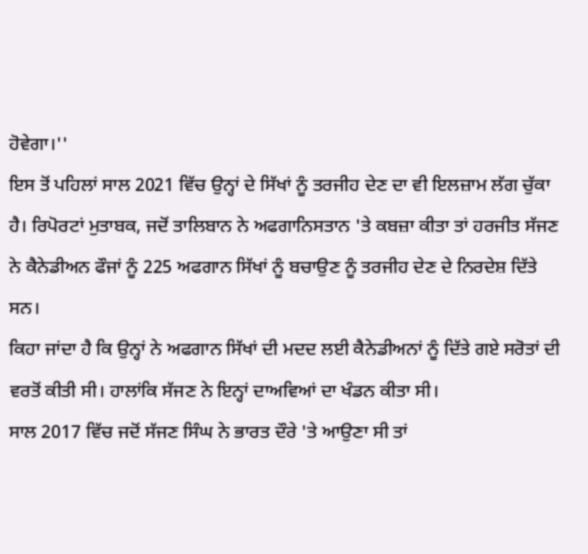ਹੋਵੇਗਾ।''
ਇਸ ਤੋਂ ਪਹਿਲਾਂ ਸਾਲ 2021 ਵਿੱਚ ਉਨ੍ਹਾਂ ਦੇ ਸਿੱਖਾਂ ਨੂੰ ਤਰਜੀਹ ਦੇਣ ਦਾ ਵੀ ਇਲਜ਼ਾਮ ਲੱਗ ਚੁੱਕਾ ਹੈ। ਰਿਪੋਰਟਾਂ ਮੁਤਾਬਕ, ਜਦੋਂ ਤਾਲਿਬਾਨ ਨੇ ਅਫਗਾਨਿਸਤਾਨ 'ਤੇ ਕਬਜ਼ਾ ਕੀਤਾ ਤਾਂ ਹਰਜੀਤ ਸੱਜਣ ਨੇ ਕੈਨੇਡੀਅਨ ਫੌਜਾਂ ਨੂੰ 225 ਅਫਗਾਨ ਸਿੱਖਾਂ ਨੂੰ ਬਚਾਉਣ ਨੂੰ ਤਰਜੀਹ ਦੇਣ ਦੇ ਨਿਰਦੇਸ਼ ਦਿੱਤੇ ਸਨ।
ਕਿਹਾ ਜਾਂਦਾ ਹੈ ਕਿ ਉਨ੍ਹਾਂ ਨੇ ਅਫਗਾਨ ਸਿੱਖਾਂ ਦੀ ਮਦਦ ਲਈ ਕੈਨੇਡੀਅਨਾਂ ਨੂੰ ਦਿੱਤੇ ਗਏ ਸਰੋਤਾਂ ਦੀ ਵਰਤੋਂ ਕੀਤੀ ਸੀ। ਹਾਲਾਂਕਿ ਸੱਜਣ ਨੇ ਇਨ੍ਹਾਂ ਦਾਅਵਿਆਂ ਦਾ ਖੰਡਨ ਕੀਤਾ ਸੀ।
ਸਾਲ 2017 ਵਿੱਚ ਜਦੋਂ ਸੱਜਣ ਸਿੰਘ ਨੇ ਭਾਰਤ ਦੌਰੇ 'ਤੇ ਆਉਣਾ ਸੀ ਤਾਂ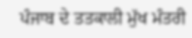ਪੰਜਾਬ ਦੇ ਤਤਕਾਲੀ ਮੁੱਖ ਮੰਤਰੀ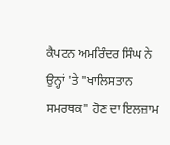ਕੈਪਟਨ ਅਮਰਿੰਦਰ ਸਿੰਘ ਨੇ ਉਨ੍ਹਾਂ 'ਤੇ "ਖਾਲਿਸਤਾਨ ਸਮਰਥਕ" ਹੋਣ ਦਾ ਇਲਜ਼ਾਮ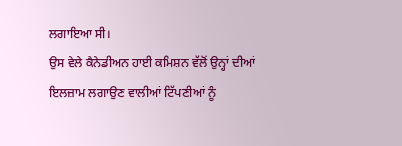ਲਗਾਇਆ ਸੀ।
ਉਸ ਵੇਲੇ ਕੈਨੇਡੀਅਨ ਹਾਈ ਕਮਿਸ਼ਨ ਵੱਲੋਂ ਉਨ੍ਹਾਂ ਦੀਆਂ ਇਲਜ਼ਾਮ ਲਗਾਉਣ ਵਾਲੀਆਂ ਟਿੱਪਣੀਆਂ ਨੂੰ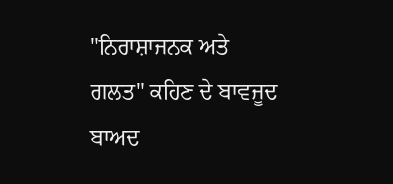"ਨਿਰਾਸ਼ਾਜਨਕ ਅਤੇ ਗਲਤ" ਕਹਿਣ ਦੇ ਬਾਵਜੂਦ ਬਾਅਦ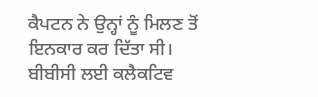ਕੈਪਟਨ ਨੇ ਉਨ੍ਹਾਂ ਨੂੰ ਮਿਲਣ ਤੋਂ ਇਨਕਾਰ ਕਰ ਦਿੱਤਾ ਸੀ।
ਬੀਬੀਸੀ ਲਈ ਕਲੈਕਟਿਵ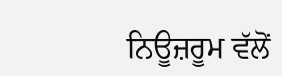ਨਿਊਜ਼ਰੂਮ ਵੱਲੋਂ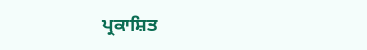ਪ੍ਰਕਾਸ਼ਿਤ